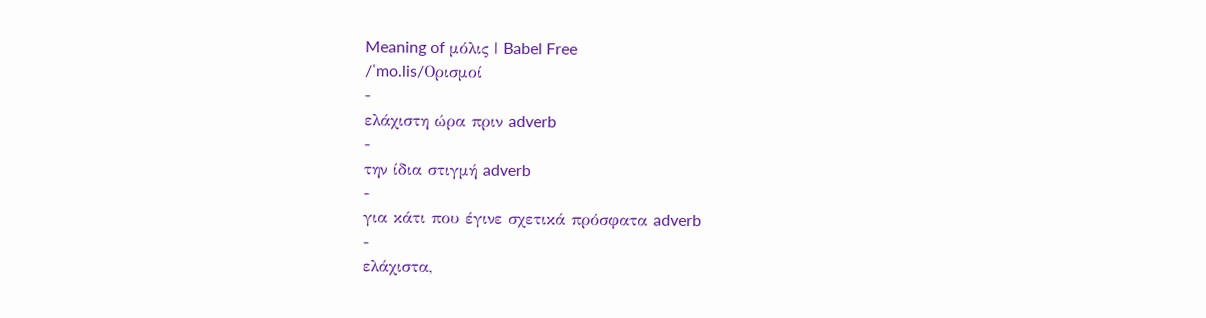Meaning of μόλις | Babel Free
/ˈmo.lis/Ορισμοί
-
ελάχιστη ώρα πριν adverb
-
την ίδια στιγμή adverb
-
για κάτι που έγινε σχετικά πρόσφατα adverb
-
ελάχιστα,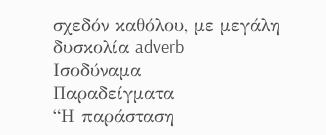σχεδόν καθόλου, με μεγάλη δυσκολία adverb
Ισοδύναμα
Παραδείγματα
“Η παράσταση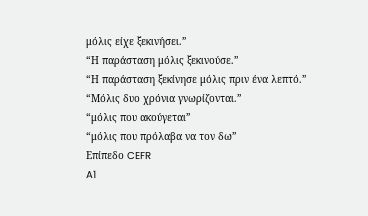μόλις είχε ξεκινήσει.”
“Η παράσταση μόλις ξεκινούσε.”
“Η παράσταση ξεκίνησε μόλις πριν ένα λεπτό.”
“Μόλις δυο χρόνια γνωρίζονται.”
“μόλις που ακούγεται”
“μόλις που πρόλαβα να τον δω”
Επίπεδο CEFR
A1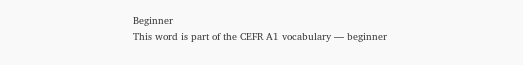Beginner
This word is part of the CEFR A1 vocabulary — beginner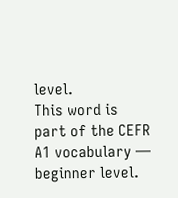level.
This word is part of the CEFR A1 vocabulary — beginner level.